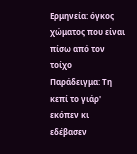Ερμηνεία: όγκος χώματος που είναι πίσω από τον τοίχο
Παράδειγμα: Τη κεπί το γιάρ' εκόπεν κι εδέβασεν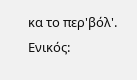κα το περ'βόλ'.
Ενικός: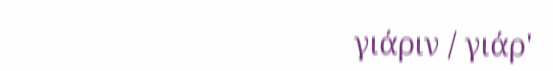γιάριν / γιάρ'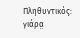Πληθυντικός: γιάρα̤